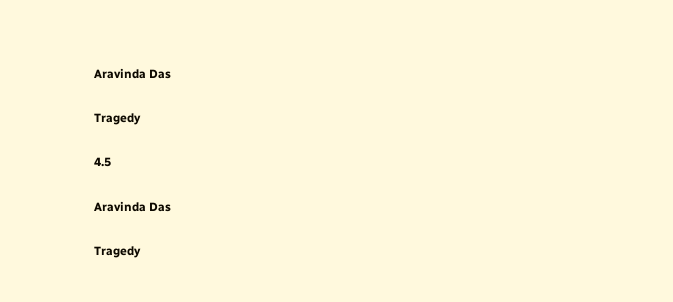Aravinda Das

Tragedy

4.5

Aravinda Das

Tragedy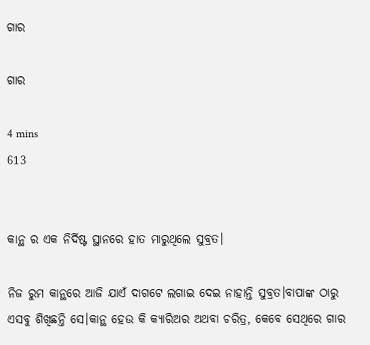ଗାର

ଗାର

4 mins
613


କାନ୍ଥ ର ଏକ ନିର୍ଦିଷ୍ଟ ସ୍ଥାନରେ ହାତ ମାରୁଥିଲେ ସୁବ୍ରତ।

ନିଜ ରୁମ କାନ୍ଥରେ ଆଜି ଯାଏଁ ଦାଗଟେ ଲଗାଇ ଦେଇ ନାହାନ୍ତି ସୁବ୍ରତ।ବାପାଙ୍କ ଠାରୁ ଏସବୁ ଶିଖିଛନ୍ତି ସେ।କାନ୍ଥ ହେଉ କି କ୍ୟାରିଅର ଅଥବା ଚରିତ୍ର, କେବେ ସେଥିରେ ଗାର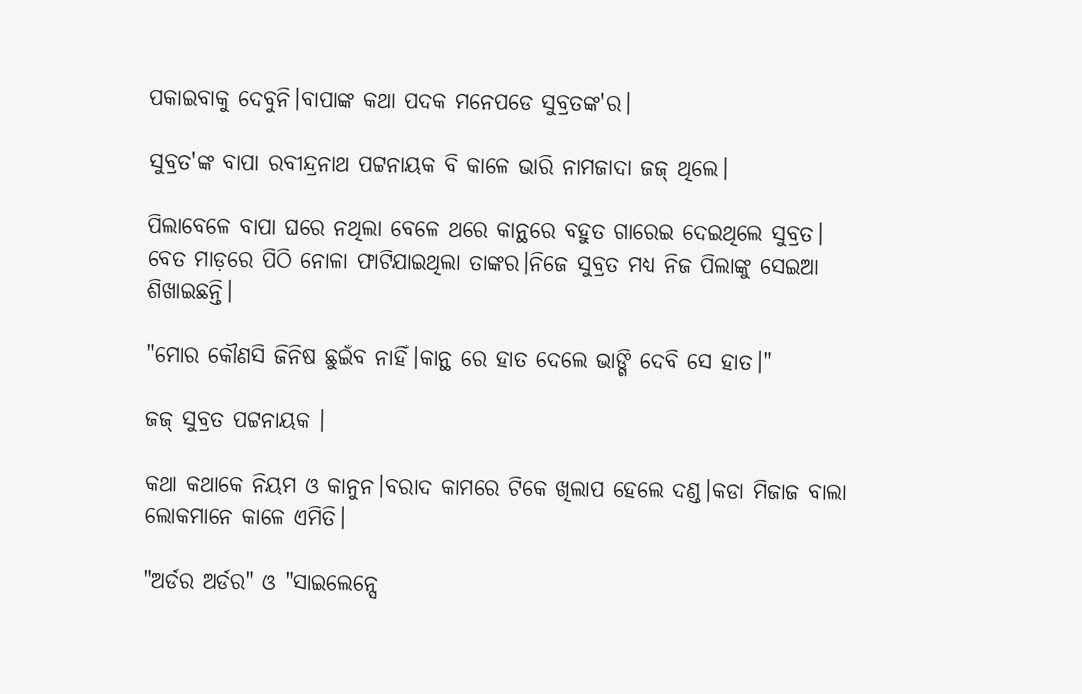ପକାଇବାକୁ ଦେବୁନି।ବାପାଙ୍କ କଥା ପଦକ ମନେପଡେ ସୁବ୍ରତଙ୍କ'ର।

ସୁବ୍ରତ'ଙ୍କ ବାପା ରବୀନ୍ଦ୍ରନାଥ ପଟ୍ଟନାୟକ ବି କାଳେ ଭାରି ନାମଜାଦା ଜଜ୍ ଥିଲେ।

ପିଲାବେଳେ ବାପା ଘରେ ନଥିଲା ବେଳେ ଥରେ କାନ୍ଥରେ ବହୁତ ଗାରେଇ ଦେଇଥିଲେ ସୁବ୍ରତ। ବେତ ମାଡ଼ରେ ପିଠି ନୋଳା ଫାଟିଯାଇଥିଲା ତାଙ୍କର।ନିଜେ ସୁବ୍ରତ ମଧ୍ୟ ନିଜ ପିଲାଙ୍କୁ ସେଇଆ ଶିଖାଇଛନ୍ତି।

"ମୋର କୌଣସି ଜିନିଷ ଛୁଇଁବ ନାହିଁ।କାନ୍ଥ ରେ ହାତ ଦେଲେ ଭାଙ୍ଗି ଦେବି ସେ ହାତ।"

ଜଜ୍ ସୁବ୍ରତ ପଟ୍ଟନାୟକ ।

କଥା କଥାକେ ନିୟମ ଓ କାନୁନ।ବରାଦ କାମରେ ଟିକେ ଖିଲାପ ହେଲେ ଦଣ୍ଡ।କଡା ମିଜାଜ ବାଲା ଲୋକମାନେ କାଳେ ଏମିତି।

"ଅର୍ଡର ଅର୍ଡର" ଓ "ସାଇଲେନ୍ସେ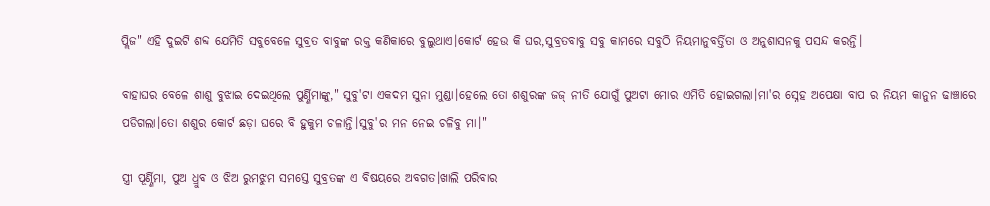ପ୍ଲିଜ" ଏହି ଦୁଇଟି ଶବ୍ଦ ଯେମିତି ସବୁବେଳେ ସୁବ୍ରତ ବାବୁଙ୍କ ରକ୍ତ କଣିକାରେ ବୁଲୁଥାଏ।କୋର୍ଟ ହେଉ କି ଘର,ସୁବ୍ରତବାବୁ ସବୁ କାମରେ ସବୁଠି ନିୟମାନୁବର୍ତ୍ତିତା ଓ ଅନୁଶାସନକୁ ପସନ୍ଦ କରନ୍ତି।

ବାହାଘର ବେଳେ ଶାଶୁ ବୁଝାଇ ଦେଇଥିଲେ ପୁର୍ଣ୍ଣିମାଙ୍କୁ," ସୁବୁ'ଟା ଏକଦମ ସୁନା ମୁଣ୍ଡା।ହେଲେ ତୋ ଶଶୁରଙ୍କ ଜଜ୍ ନୀତି ଯୋଗୁଁ ପୁଅଟା ମୋର ଏମିତି ହୋଇଗଲା।ମା'ର ସ୍ନେହ ଅପେକ୍ଷା ବାପ ର ନିୟମ କାନୁନ ଢାଞ୍ଚାରେ ପଡିଗଲା।ତୋ ଶଶୁର କୋର୍ଟ ଛଡ଼ା ଘରେ ବି ହୁକୁମ ଚଳାନ୍ତି।ସୁବୁ'ର ମନ ନେଇ ଚଳିବୁ ମା।"

ସ୍ତ୍ରୀ ପୂର୍ଣ୍ଣିମା, ପୁଅ ଧ୍ରୁବ ଓ ଝିଅ ରୁମଝୁମ ସମସ୍ତେ ସୁବ୍ରତଙ୍କ ଏ ବିଷୟରେ ଅବଗତ।ଖାଲି ପରିବାର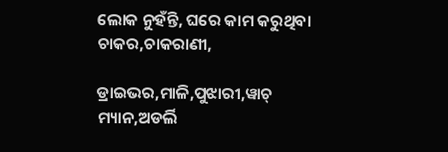ଲୋକ ନୁହଁନ୍ତି, ଘରେ କାମ କରୁଥିବା ଚାକର,ଚାକରାଣୀ,

ଡ୍ରାଇଭର,ମାଳି,ପୁଝାରୀ,ୱାଚ୍ ମ୍ୟାନ,ଅଡର୍ଲି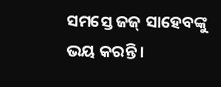ସମସ୍ତେ ଜଜ୍ ସାହେବଙ୍କୁ ଭୟ କରନ୍ତି।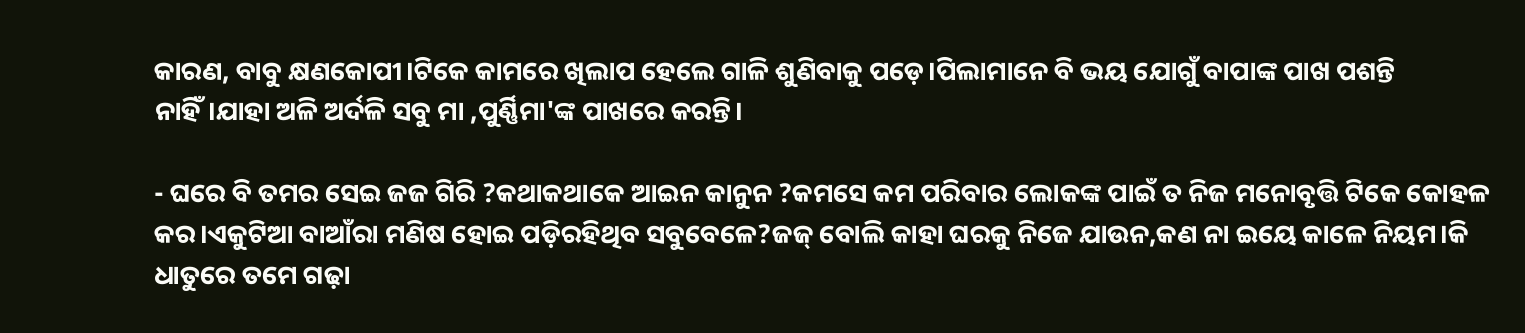କାରଣ, ବାବୁ କ୍ଷଣକୋପୀ।ଟିକେ କାମରେ ଖିଲାପ ହେଲେ ଗାଳି ଶୁଣିବାକୁ ପଡ଼େ।ପିଲାମାନେ ବି ଭୟ ଯୋଗୁଁ ବାପାଙ୍କ ପାଖ ପଶନ୍ତି ନାହିଁ।ଯାହା ଅଳି ଅର୍ଦଳି ସବୁ ମା ,ପୁର୍ଣ୍ଣିମା'ଙ୍କ ପାଖରେ କରନ୍ତି।

- ଘରେ ବି ତମର ସେଇ ଜଜ ଗିରି ?କଥାକଥାକେ ଆଇନ କାନୁନ ?କମସେ କମ ପରିବାର ଲୋକଙ୍କ ପାଇଁ ତ ନିଜ ମନୋବୃତ୍ତି ଟିକେ କୋହଳ କର।ଏକୁଟିଆ ବାଆଁରା ମଣିଷ ହୋଇ ପଡ଼ିରହିଥିବ ସବୁବେଳେ?ଜଜ୍ ବୋଲି କାହା ଘରକୁ ନିଜେ ଯାଉନ,କଣ ନା ଇୟେ କାଳେ ନିୟମ।କି ଧାତୁରେ ତମେ ଗଢ଼ା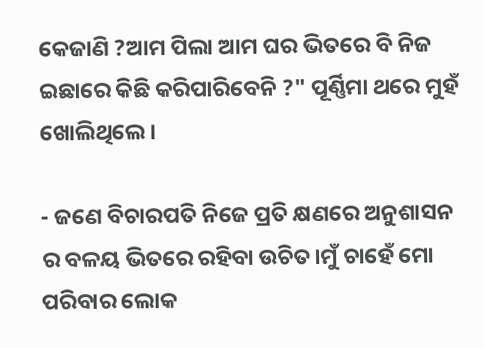କେଜାଣି ?ଆମ ପିଲା ଆମ ଘର ଭିତରେ ବି ନିଜ ଇଛାରେ କିଛି କରିପାରିବେନି ?" ପୂର୍ଣ୍ଣିମା ଥରେ ମୁହଁ ଖୋଲିଥିଲେ।

- ଜଣେ ବିଚାରପତି ନିଜେ ପ୍ରତି କ୍ଷଣରେ ଅନୁଶାସନ ର ବଳୟ ଭିତରେ ରହିବା ଉଚିତ।ମୁଁ ଚାହେଁ ମୋ ପରିବାର ଲୋକ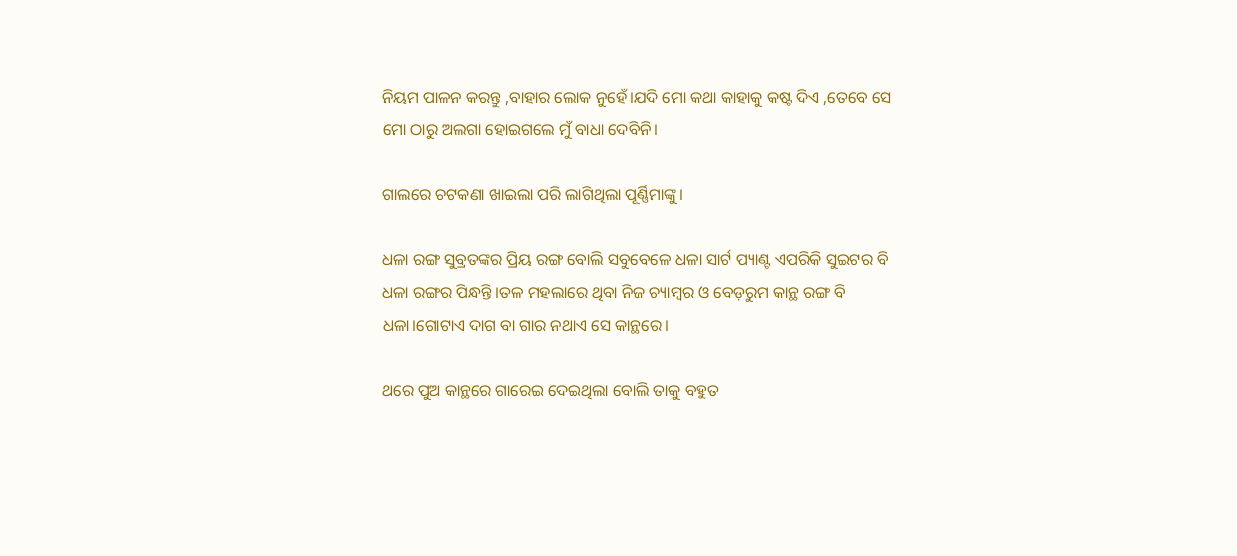ନିୟମ ପାଳନ କରନ୍ତୁ ,ବାହାର ଲୋକ ନୁହେଁ।ଯଦି ମୋ କଥା କାହାକୁ କଷ୍ଟ ଦିଏ ,ତେବେ ସେ ମୋ ଠାରୁ ଅଲଗା ହୋଇଗଲେ ମୁଁ ବାଧା ଦେବିନି।

ଗାଲରେ ଚଟକଣା ଖାଇଲା ପରି ଲାଗିଥିଲା ପୂର୍ଣ୍ଣିମାଙ୍କୁ।

ଧଳା ରଙ୍ଗ ସୁବ୍ରତଙ୍କର ପ୍ରିୟ ରଙ୍ଗ ବୋଲି ସବୁବେଳେ ଧଳା ସାର୍ଟ ପ୍ୟାଣ୍ଟ ଏପରିକି ସୁଇଟର ବି ଧଳା ରଙ୍ଗର ପିନ୍ଧନ୍ତି ।ତଳ ମହଲାରେ ଥିବା ନିଜ ଚ୍ୟାମ୍ବର ଓ ବେଡ଼ରୁମ କାନ୍ଥ ରଙ୍ଗ ବି ଧଳା।ଗୋଟାଏ ଦାଗ ବା ଗାର ନଥାଏ ସେ କାନ୍ଥରେ।

ଥରେ ପୁଅ କାନ୍ଥରେ ଗାରେଇ ଦେଇଥିଲା ବୋଲି ତାକୁ ବହୁତ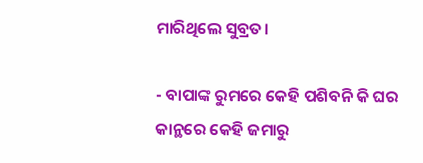ମାରିଥିଲେ ସୁବ୍ରତ।

- ବାପାଙ୍କ ରୁମରେ କେହି ପଶିବନି କି ଘର କାନ୍ଥରେ କେହି ଜମାରୁ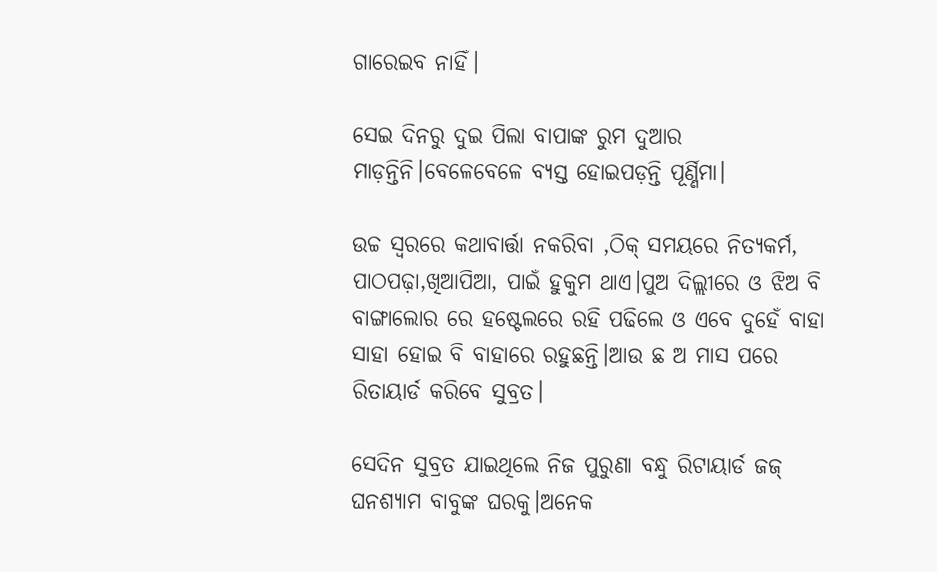ଗାରେଇବ ନାହିଁ।

ସେଇ ଦିନରୁ ଦୁଇ ପିଲା ବାପାଙ୍କ ରୁମ ଦୁଆର ମାଡ଼ନ୍ତିନି।ବେଳେବେଳେ ବ୍ୟସ୍ତ ହୋଇପଡ଼ନ୍ତି ପୂର୍ଣ୍ଣିମା।

ଉଚ୍ଚ ସ୍ୱରରେ କଥାବାର୍ତ୍ତା ନକରିବା ,ଠିକ୍ ସମୟରେ ନିତ୍ୟକର୍ମ, ପାଠପଢ଼ା,ଖିଆପିଆ, ପାଇଁ ହୁକୁମ ଥାଏ।ପୁଅ ଦିଲ୍ଲୀରେ ଓ ଝିଅ ବି ବାଙ୍ଗାଲୋର ରେ ହଷ୍ଟେଲରେ ରହି ପଢିଲେ ଓ ଏବେ ଦୁହେଁ ବାହା ସାହା ହୋଇ ବି ବାହାରେ ରହୁଛନ୍ତି।ଆଉ ଛ ଅ ମାସ ପରେ ରିତାୟାର୍ଡ କରିବେ ସୁବ୍ରତ।

ସେଦିନ ସୁବ୍ରତ ଯାଇଥିଲେ ନିଜ ପୁରୁଣା ବନ୍ଧୁ ରିଟାୟାର୍ଡ ଜଜ୍ ଘନଶ୍ୟାମ ବାବୁଙ୍କ ଘରକୁ।ଅନେକ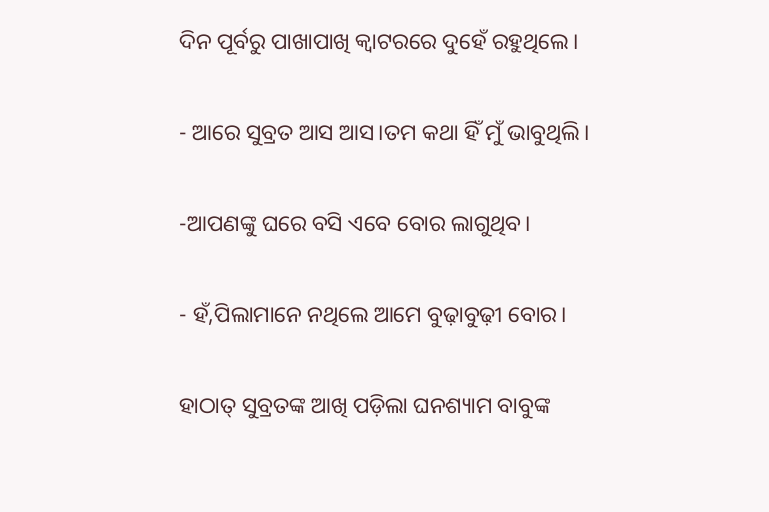ଦିନ ପୂର୍ବରୁ ପାଖାପାଖି କ୍ବାଟରରେ ଦୁହେଁ ରହୁଥିଲେ।

- ଆରେ ସୁବ୍ରତ ଆସ ଆସ।ତମ କଥା ହିଁ ମୁଁ ଭାବୁଥିଲି।

-ଆପଣଙ୍କୁ ଘରେ ବସି ଏବେ ବୋର ଲାଗୁଥିବ।

- ହଁ,ପିଲାମାନେ ନଥିଲେ ଆମେ ବୁଢ଼ାବୁଢ଼ୀ ବୋର।

ହାଠାତ୍ ସୁବ୍ରତଙ୍କ ଆଖି ପଡ଼ିଲା ଘନଶ୍ୟାମ ବାବୁଙ୍କ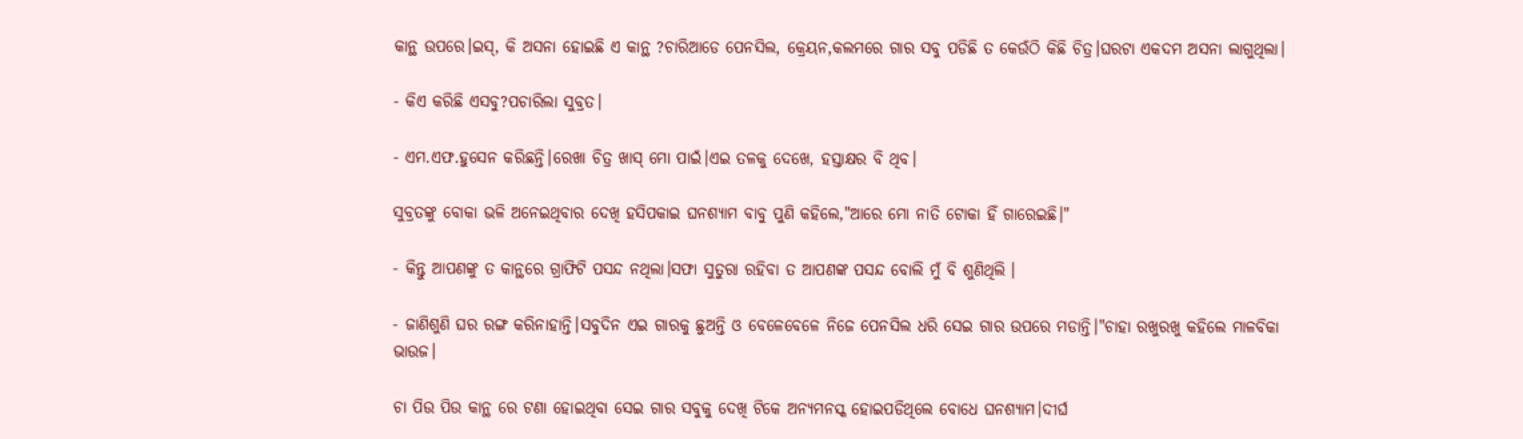କାନ୍ଥ ଉପରେ।ଇସ୍, କି ଅସନା ହୋଇଛି ଏ କାନ୍ଥ ?ଚାରିଆଡେ ପେନସିଲ, କ୍ରେୟନ,କଲମରେ ଗାର ସବୁ ପଡିଛି ତ କେଉଁଠି କିଛି ଚିତ୍ର।ଘରଟା ଏକଦମ ଅସନା ଲାଗୁଥିଲା।

- କିଏ କରିଛି ଏସବୁ?ପଚାରିଲା ସୁବ୍ରତ।

- ଏମ.ଏଫ.ହୁସେନ କରିଛନ୍ତି।ରେଖା ଚିତ୍ର ଖାସ୍ ମୋ ପାଇଁ।ଏଇ ତଳକୁ ଦେଖେ, ହସ୍ତାକ୍ଷର ବି ଥିବ।

ସୁବ୍ରତଙ୍କୁ ବୋକା ଭଳି ଅନେଇଥିବାର ଦେଖି ହସିପକାଇ ଘନଶ୍ୟାମ ବାବୁ ପୁଣି କହିଲେ,"ଆରେ ମୋ ନାତି ଟୋକା ହିଁ ଗାରେଇଛି।"

- କିନ୍ତୁ ଆପଣଙ୍କୁ ତ କାନ୍ଥରେ ଗ୍ରାଫିଟି ପସନ୍ଦ ନଥିଲା।ସଫା ସୁତୁରା ରହିବା ତ ଆପଣଙ୍କ ପସନ୍ଦ ବୋଲି ମୁଁ ବି ଶୁଣିଥିଲି ।

- ଜାଣିଶୁଣି ଘର ରଙ୍ଗ କରିନାହାନ୍ତି।ସବୁଦିନ ଏଇ ଗାରକୁ ଛୁଅନ୍ତି ଓ ବେଳେବେଳେ ନିଜେ ପେନସିଲ ଧରି ସେଇ ଗାର ଉପରେ ମଡାନ୍ତି।"ଚାହା ରଖୁରଖୁ କହିଲେ ମାଳବିକା ଭାଉଜ।

ଚା ପିଉ ପିଉ କାନ୍ଥ ରେ ଟଣା ହୋଇଥିବା ସେଇ ଗାର ସବୁକୁ ଦେଖି ଟିକେ ଅନ୍ୟମନସ୍କ ହୋଇପଡିଥିଲେ ବୋଧେ ଘନଶ୍ୟାମ।ଦୀର୍ଘ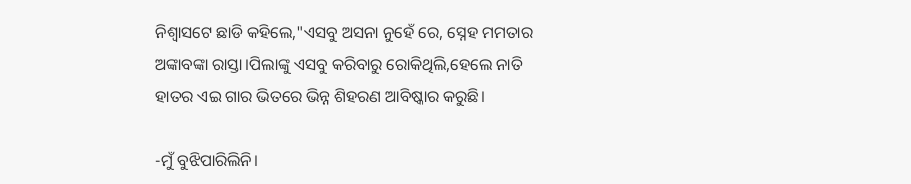ନିଶ୍ବାସଟେ ଛାଡି କହିଲେ,"ଏସବୁ ଅସନା ନୁହେଁ ରେ, ସ୍ନେହ ମମତାର ଅଙ୍କାବଙ୍କା ରାସ୍ତା।ପିଲାଙ୍କୁ ଏସବୁ କରିବାରୁ ରୋକିଥିଲି,ହେଲେ ନାତି ହାତର ଏଇ ଗାର ଭିତରେ ଭିନ୍ନ ଶିହରଣ ଆବିଷ୍କାର କରୁଛି।

-ମୁଁ ବୁଝିପାରିଲିନି।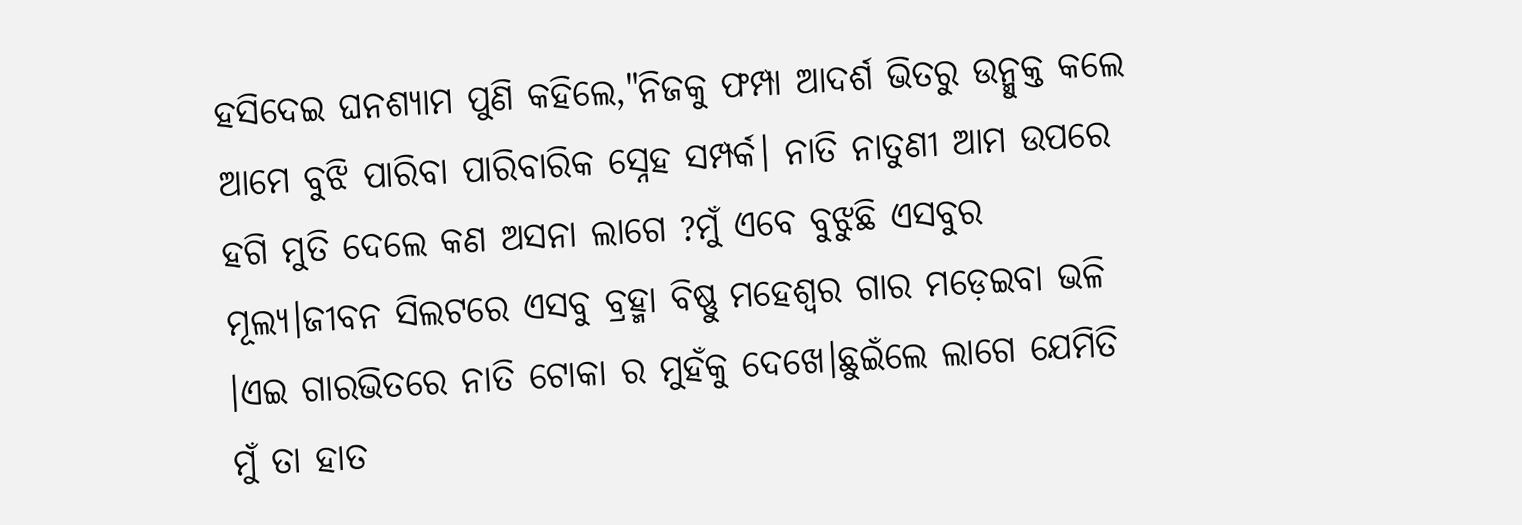ହସିଦେଇ ଘନଶ୍ୟାମ ପୁଣି କହିଲେ,"ନିଜକୁ ଫମ୍ପା ଆଦର୍ଶ ଭିତରୁ ଉନ୍ମୁକ୍ତ କଲେ ଆମେ ବୁଝି ପାରିବା ପାରିବାରିକ ସ୍ନେହ ସମ୍ପର୍କ। ନାତି ନାତୁଣୀ ଆମ ଉପରେ ହଗି ମୁତି ଦେଲେ କଣ ଅସନା ଲାଗେ ?ମୁଁ ଏବେ ବୁଝୁଛି ଏସବୁର ମୂଲ୍ୟ।ଜୀବନ ସିଲଟରେ ଏସବୁ ବ୍ରହ୍ମା ବିଷ୍ଣୁ ମହେଶ୍ଵର ଗାର ମଡ଼େଇବା ଭଳି ।ଏଇ ଗାରଭିତରେ ନାତି ଟୋକା ର ମୁହଁକୁ ଦେଖେ।ଛୁଇଁଲେ ଲାଗେ ଯେମିତି ମୁଁ ତା ହାତ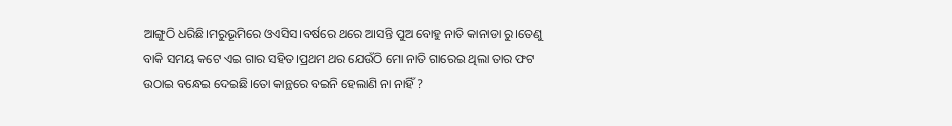ଆଙ୍ଗୁଠି ଧରିଛି।ମରୁଭୂମିରେ ଓଏସିସ।ବର୍ଷରେ ଥରେ ଆସନ୍ତି ପୁଅ ବୋହୁ ନାତି କାନାଡା ରୁ।ତେଣୁ ବାକି ସମୟ କଟେ ଏଇ ଗାର ସହିତ।ପ୍ରଥମ ଥର ଯେଉଁଠି ମୋ ନାତି ଗାରେଇ ଥିଲା ତାର ଫଟ ଉଠାଇ ବନ୍ଧେଇ ଦେଇଛି।ତୋ କାନ୍ଥରେ ବଇନି ହେଲାଣି ନା ନାହିଁ ?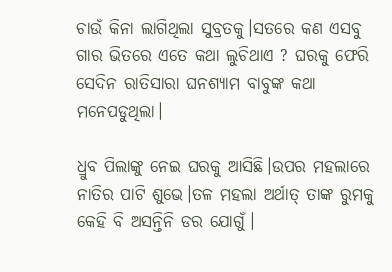ଚାଉଁ କିନା ଲାଗିଥିଲା ସୁବ୍ରତକୁ।ସତରେ କଣ ଏସବୁ ଗାର ଭିତରେ ଏତେ କଥା ଲୁଚିଥାଏ ? ଘରକୁ ଫେରି ସେଦିନ ରାତିସାରା ଘନଶ୍ୟାମ ବାବୁଙ୍କ କଥା ମନେପଡୁଥିଲା।

ଧ୍ରୁବ ପିଲାଙ୍କୁ ନେଇ ଘରକୁ ଆସିଛି।ଉପର ମହଲାରେ ନାତିର ପାଟି ଶୁଭେ।ତଳ ମହଲା ଅର୍ଥାତ୍ ତାଙ୍କ ରୁମକୁ କେହି ବି ଅସନ୍ତିନି ଡର ଯୋଗୁଁ।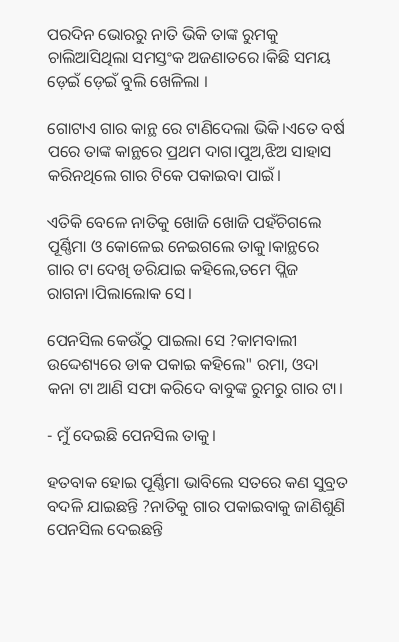ପରଦିନ ଭୋରରୁ ନାତି ଭିକି ତାଙ୍କ ରୁମକୁ ଚାଲିଆସିଥିଲା ସମସ୍ତଂକ ଅଜଣାତରେ।କିଛି ସମୟ ଡ଼େଇଁ ଡ଼େଇଁ ବୁଲି ଖେଳିଲା ।

ଗୋଟାଏ ଗାର କାନ୍ଥ ରେ ଟାଣିଦେଲା ଭିକି।ଏତେ ବର୍ଷ ପରେ ତାଙ୍କ କାନ୍ଥରେ ପ୍ରଥମ ଦାଗ।ପୁଅ,ଝିଅ ସାହାସ କରିନଥିଲେ ଗାର ଟିକେ ପକାଇବା ପାଇଁ।

ଏତିକି ବେଳେ ନାତିକୁ ଖୋଜି ଖୋଜି ପହଁଚିଗଲେ ପୂର୍ଣ୍ଣିମା ଓ କୋଳେଇ ନେଇଗଲେ ତାକୁ।କାନ୍ଥରେ ଗାର ଟା ଦେଖି ଡରିଯାଇ କହିଲେ,ତମେ ପ୍ଲିଜ ରାଗନା।ପିଲାଲୋକ ସେ।

ପେନସିଲ କେଉଁଠୁ ପାଇଲା ସେ ?କାମବାଲୀ ଉଦ୍ଦେଶ୍ୟରେ ଡାକ ପକାଇ କହିଲେ" ରମା, ଓଦା କନା ଟା ଆଣି ସଫା କରିଦେ ବାବୁଙ୍କ ରୁମରୁ ଗାର ଟା।

- ମୁଁ ଦେଇଛି ପେନସିଲ ତାକୁ।

ହତବାକ ହୋଇ ପୂର୍ଣ୍ଣିମା ଭାବିଲେ ସତରେ କଣ ସୁବ୍ରତ ବଦଳି ଯାଇଛନ୍ତି ?ନାତିକୁ ଗାର ପକାଇବାକୁ ଜାଣିଶୁଣି ପେନସିଲ ଦେଇଛନ୍ତି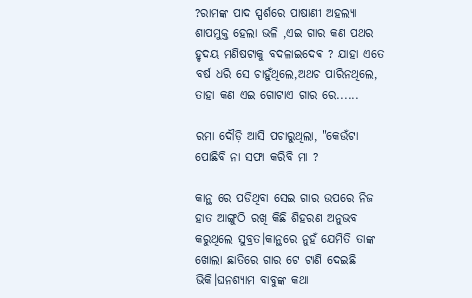?ରାମଙ୍କ ପାଦ ସ୍ପର୍ଶରେ ପାଷାଣୀ ଅହଲ୍ୟା ଶାପମୁକ୍ତ ହେଲା ଭଳି ,ଏଇ ଗାର କଣ ପଥର ହୃଦୟ ମଣିଷଟାକୁ ବଦଳାଇଦେଵ ? ଯାହା ଏତେ ବର୍ଷ ଧରି ସେ ଚାହୁଁଥିଲେ,ଅଥଚ ପାରିନଥିଲେ, ତାହା କଣ ଏଇ ଗୋଟାଏ ଗାର ରେ......

ରମା ଦୌଡ଼ି ଆସି ପଚାରୁଥିଲା, "କେଉଁଟା ପୋଛିବି ନା ସଫା କରିବି ମା ?

କାନ୍ଥ ରେ ପଡିଥିବା ସେଇ ଗାର ଉପରେ ନିଜ ହାତ ଆଙ୍ଗୁଠି ରଖି କିଛି ଶିହରଣ ଅନୁଭବ କରୁଥିଲେ ସୁବ୍ରତ।କାନ୍ଥରେ ନୁହଁ ଯେମିତି ତାଙ୍କ ଖୋଲା ଛାତିରେ ଗାର ଟେ ଟାଣି ଦେଇଛି ଭିକି।ଘନଶ୍ୟାମ ବାବୁଙ୍କ କଥା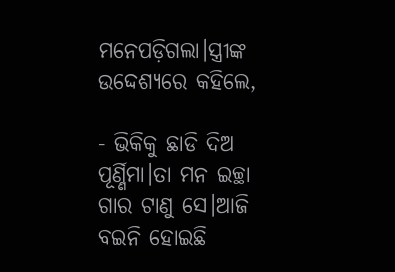ମନେପଡ଼ିଗଲା।ସ୍ତ୍ରୀଙ୍କ ଉଦ୍ଦେଶ୍ୟରେ କହିଲେ,

- ଭିକିକୁ ଛାଡି ଦିଅ ପୂର୍ଣ୍ଣିମା।ତା ମନ ଇଚ୍ଛା ଗାର ଟାଣୁ ସେ।ଆଜି ବଇନି ହୋଇଛି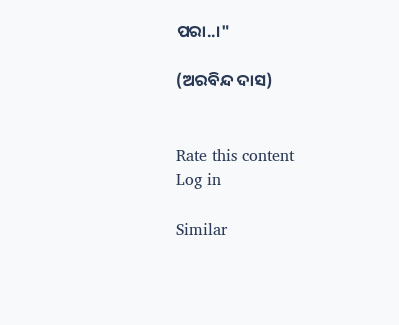ପରା..।"

(ଅରବିନ୍ଦ ଦାସ)


Rate this content
Log in

Similar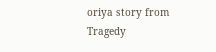oriya story from Tragedy